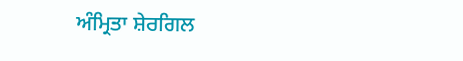ਅੰਮ੍ਰਿਤਾ ਸ਼ੇਰਗਿਲ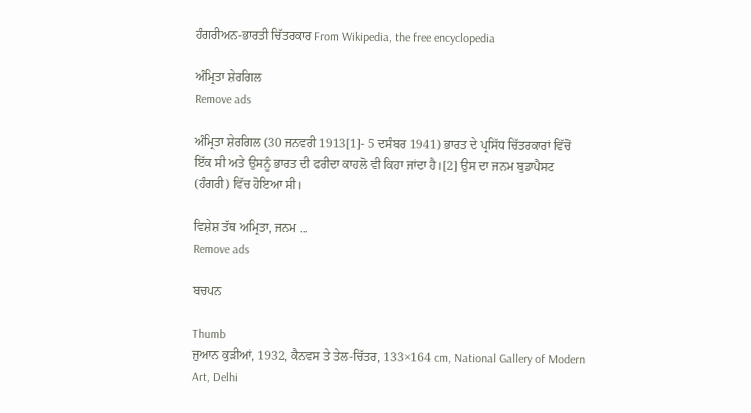ਹੰਗਰੀਅਨ-ਭਾਰਤੀ ਚਿੱਤਰਕਾਰ From Wikipedia, the free encyclopedia

ਅੰਮ੍ਰਿਤਾ ਸ਼ੇਰਗਿਲ
Remove ads

ਅੰਮ੍ਰਿਤਾ ਸ਼ੇਰਗਿਲ (30 ਜਨਵਰੀ 1913[1]- 5 ਦਸੰਬਰ 1941) ਭਾਰਤ ਦੇ ਪ੍ਰਸਿੱਧ ਚਿੱਤਰਕਾਰਾਂ ਵਿੱਚੋਂ ਇੱਕ ਸੀ ਅਤੇ ਉਸਨੂੰ ਭਾਰਤ ਦੀ ਫਰੀਦਾ ਕਾਹਲੋ ਵੀ ਕਿਹਾ ਜਾਂਦਾ ਹੈ।[2] ਉਸ ਦਾ ਜਨਮ ਬੁਡਾਪੈਸਟ (ਹੰਗਰੀ) ਵਿੱਚ ਹੋਇਆ ਸੀ।

ਵਿਸ਼ੇਸ਼ ਤੱਥ ਅਮ੍ਰਿਤਾ, ਜਨਮ ...
Remove ads

ਬਚਪਨ

Thumb
ਜੁਆਨ ਕੁੜੀਆਂ, 1932, ਕੈਨਵਸ ਤੇ ਤੇਲ-ਚਿੱਤਰ, 133×164 cm, National Gallery of Modern Art, Delhi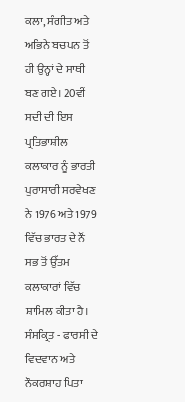ਕਲਾ, ਸੰਗੀਤ ਅਤੇ ਅਭਿਨੇ ਬਚਪਨ ਤੋਂ ਹੀ ਉਨ੍ਹਾਂ ਦੇ ਸਾਥੀ ਬਣ ਗਏ। 20ਵੀਂ ਸਦੀ ਦੀ ਇਸ ਪ੍ਰਤਿਭਾਸ਼ੀਲ ਕਲਾਕਾਰ ਨੂੰ ਭਾਰਤੀ ਪੁਰਾਸਾਰੀ ਸਰਵੇਖਣ ਨੇ 1976 ਅਤੇ 1979 ਵਿੱਚ ਭਾਰਤ ਦੇ ਨੌਂ ਸਭ ਤੋਂ ਉੱਤਮ ਕਲਾਕਾਰਾਂ ਵਿੱਚ ਸ਼ਾਮਿਲ ਕੀਤਾ ਹੈ। ਸੰਸਕ੍ਰਿਤ - ਫਾਰਸੀ ਦੇ ਵਿਦਵਾਨ ਅਤੇ ਨੌਕਰਸ਼ਾਹ ਪਿਤਾ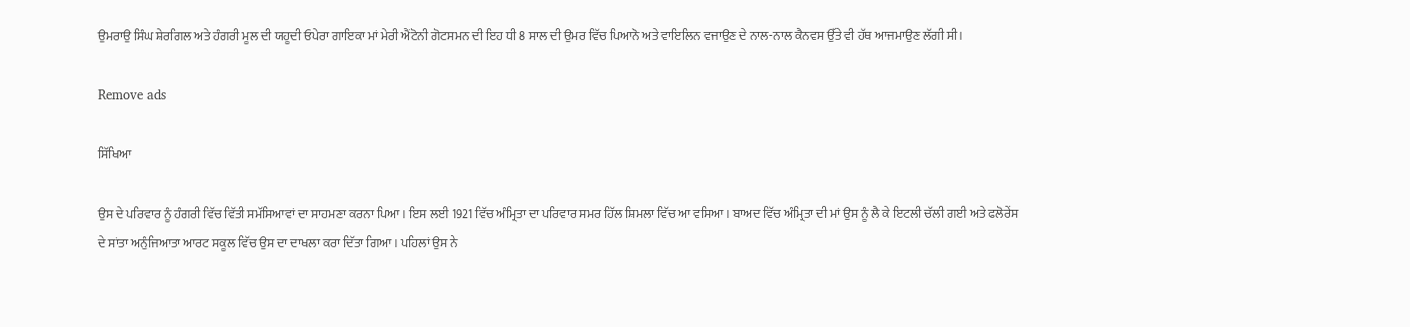ਉਮਰਾਉ ਸਿੰਘ ਸ਼ੇਰਗਿਲ ਅਤੇ ਹੰਗਰੀ ਮੂਲ ਦੀ ਯਹੂਦੀ ਓਪੇਰਾ ਗਾਇਕਾ ਮਾਂ ਮੇਰੀ ਐਂਟੋਨੀ ਗੋਟਸਮਨ ਦੀ ਇਹ ਧੀ 8 ਸਾਲ ਦੀ ਉਮਰ ਵਿੱਚ ਪਿਆਨੋ ਅਤੇ ਵਾਇਲਿਨ ਵਜਾਉਣ ਦੇ ਨਾਲ-ਨਾਲ ਕੈਨਵਸ ਉੱਤੇ ਵੀ ਹੱਥ ਆਜਮਾਉਣ ਲੱਗੀ ਸੀ।

Remove ads

ਸਿੱਖਿਆ

ਉਸ ਦੇ ਪਰਿਵਾਰ ਨੂੰ ਹੰਗਰੀ ਵਿੱਚ ਵਿੱਤੀ ਸਮੱਸਿਆਵਾਂ ਦਾ ਸਾਹਮਣਾ ਕਰਨਾ ਪਿਆ। ਇਸ ਲਈ 1921 ਵਿੱਚ ਅੰਮ੍ਰਿਤਾ ਦਾ ਪਰਿਵਾਰ ਸਮਰ ਹਿੱਲ ਸ਼ਿਮਲਾ ਵਿੱਚ ਆ ਵਸਿਆ। ਬਾਅਦ ਵਿੱਚ ਅੰਮ੍ਰਿਤਾ ਦੀ ਮਾਂ ਉਸ ਨੂੰ ਲੈ ਕੇ ਇਟਲੀ ਚੱਲੀ ਗਈ ਅਤੇ ਫਲੋਰੇਂਸ ਦੇ ਸਾਂਤਾ ਅਨੁੰਜਿਆਤਾ ਆਰਟ ਸਕੂਲ ਵਿੱਚ ਉਸ ਦਾ ਦਾਖਲਾ ਕਰਾ ਦਿੱਤਾ ਗਿਆ । ਪਹਿਲਾਂ ਉਸ ਨੇ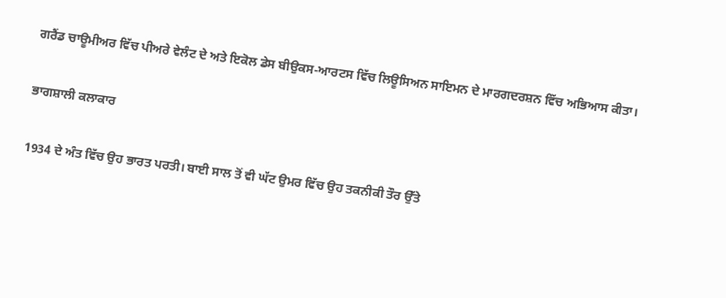ਗਰੈਂਡ ਚਾਊਮੀਅਰ ਵਿੱਚ ਪੀਅਰੇ ਵੇਲੰਟ ਦੇ ਅਤੇ ਇਕੋਲ ਡੇਸ ਬੀਉਕਸ-ਆਰਟਸ ਵਿੱਚ ਲਿਊਸਿਅਨ ਸਾਇਮਨ ਦੇ ਮਾਰਗਦਰਸ਼ਨ ਵਿੱਚ ਅਭਿਆਸ ਕੀਤਾ।

ਭਾਗਸ਼ਾਲੀ ਕਲਾਕਾਰ

1934 ਦੇ ਅੰਤ ਵਿੱਚ ਉਹ ਭਾਰਤ ਪਰਤੀ। ਬਾਈ ਸਾਲ ਤੋਂ ਵੀ ਘੱਟ ਉਮਰ ਵਿੱਚ ਉਹ ਤਕਨੀਕੀ ਤੌਰ ਉੱਤੇ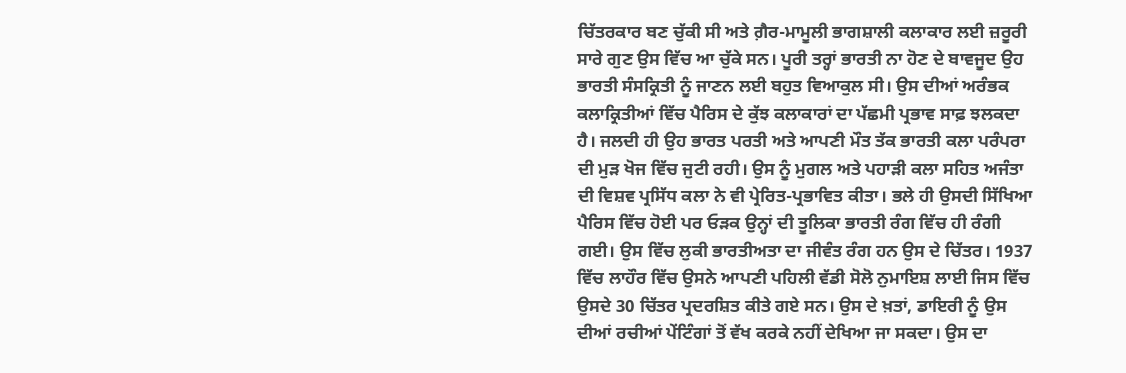ਚਿੱਤਰਕਾਰ ਬਣ ਚੁੱਕੀ ਸੀ ਅਤੇ ਗ਼ੈਰ-ਮਾਮੂਲੀ ਭਾਗਸ਼ਾਲੀ ਕਲਾਕਾਰ ਲਈ ਜ਼ਰੂਰੀ ਸਾਰੇ ਗੁਣ ਉਸ ਵਿੱਚ ਆ ਚੁੱਕੇ ਸਨ। ਪੂਰੀ ਤਰ੍ਹਾਂ ਭਾਰਤੀ ਨਾ ਹੋਣ ਦੇ ਬਾਵਜੂਦ ਉਹ ਭਾਰਤੀ ਸੰਸਕ੍ਰਿਤੀ ਨੂੰ ਜਾਣਨ ਲਈ ਬਹੁਤ ਵਿਆਕੁਲ ਸੀ। ਉਸ ਦੀਆਂ ਅਰੰਭਕ ਕਲਾਕ੍ਰਿਤੀਆਂ ਵਿੱਚ ਪੈਰਿਸ ਦੇ ਕੁੱਝ ਕਲਾਕਾਰਾਂ ਦਾ ਪੱਛਮੀ ਪ੍ਰਭਾਵ ਸਾਫ਼ ਝਲਕਦਾ ਹੈ। ਜਲਦੀ ਹੀ ਉਹ ਭਾਰਤ ਪਰਤੀ ਅਤੇ ਆਪਣੀ ਮੌਤ ਤੱਕ ਭਾਰਤੀ ਕਲਾ ਪਰੰਪਰਾ ਦੀ ਮੁੜ ਖੋਜ ਵਿੱਚ ਜੁਟੀ ਰਹੀ। ਉਸ ਨੂੰ ਮੁਗਲ ਅਤੇ ਪਹਾੜੀ ਕਲਾ ਸਹਿਤ ਅਜੰਤਾ ਦੀ ਵਿਸ਼ਵ ਪ੍ਰਸਿੱਧ ਕਲਾ ਨੇ ਵੀ ਪ੍ਰੇਰਿਤ-ਪ੍ਰਭਾਵਿਤ ਕੀਤਾ। ਭਲੇ ਹੀ ਉਸਦੀ ਸਿੱਖਿਆ ਪੈਰਿਸ ਵਿੱਚ ਹੋਈ ਪਰ ਓੜਕ ਉਨ੍ਹਾਂ ਦੀ ਤੂਲਿਕਾ ਭਾਰਤੀ ਰੰਗ ਵਿੱਚ ਹੀ ਰੰਗੀ ਗਈ। ਉਸ ਵਿੱਚ ਲੁਕੀ ਭਾਰਤੀਅਤਾ ਦਾ ਜੀਵੰਤ ਰੰਗ ਹਨ ਉਸ ਦੇ ਚਿੱਤਰ। 1937 ਵਿੱਚ ਲਾਹੌਰ ਵਿੱਚ ਉਸਨੇ ਆਪਣੀ ਪਹਿਲੀ ਵੱਡੀ ਸੋਲੋ ਨੁਮਾਇਸ਼ ਲਾਈ ਜਿਸ ਵਿੱਚ ਉਸਦੇ 30 ਚਿੱਤਰ ਪ੍ਰਦਰਸ਼ਿਤ ਕੀਤੇ ਗਏ ਸਨ। ਉਸ ਦੇ ਖ਼ਤਾਂ, ਡਾਇਰੀ ਨੂੰ ਉਸ ਦੀਆਂ ਰਚੀਆਂ ਪੇਂਟਿੰਗਾਂ ਤੋਂ ਵੱਖ ਕਰਕੇ ਨਹੀਂ ਦੇਖਿਆ ਜਾ ਸਕਦਾ। ਉਸ ਦਾ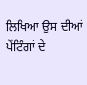ਲਿਖਿਆ ਉਸ ਦੀਆਂ ਪੇਂਟਿੰਗਾਂ ਦੇ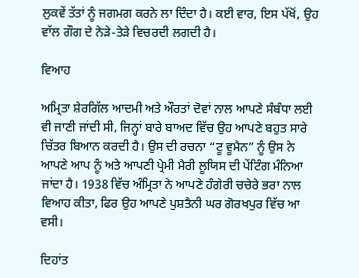ਲੁਕਵੇਂ ਤੱਤਾਂ ਨੂੰ ਜਗਮਗ ਕਰਨੇ ਲਾ ਦਿੰਦਾ ਹੈ। ਕਈ ਵਾਰ, ਇਸ ਪੱਖੋਂ, ਉਹ ਵਾੱਲ ਗੌਗ ਦੇ ਨੇੜੇ-ਤੇੜੇ ਵਿਚਰਦੀ ਲਗਦੀ ਹੈ।

ਵਿਆਹ

ਅਮ੍ਰਿਤਾ ਸ਼ੇਰਗਿੱਲ ਆਦਮੀ ਅਤੇ ਔਰਤਾਂ ਦੋਵਾਂ ਨਾਲ ਆਪਣੇ ਸੰਬੰਧਾ ਲਈ ਵੀ ਜਾਣੀ ਜਾਂਦੀ ਸੀ, ਜਿਨ੍ਹਾਂ ਬਾਰੇ ਬਾਅਦ ਵਿੱਚ ਉਹ ਆਪਣੇ ਬਹੁਤ ਸਾਰੇ ਚਿੱਤਰ ਬਿਆਨ ਕਰਦੀ ਹੈ। ਉਸ ਦੀ ਰਚਨਾ “ਟੂ ਵੂਮੈਨ” ਨੂੰ ਉਸ ਨੇ ਆਪਣੇ ਆਪ ਨੂੰ ਅਤੇ ਆਪਣੀ ਪ੍ਰੇਮੀ ਮੈਰੀ ਲੂਯਿਸ ਦੀ ਪੇਂਟਿੰਗ ਮੰਨਿਆ ਜਾਂਦਾ ਹੈ। 1938 ਵਿੱਚ ਅੰਮ੍ਰਿਤਾ ਨੇ ਆਪਣੇ ਹੰਗੇਰੀ ਚਚੇਰੇ ਭਰਾ ਨਾਲ ਵਿਆਹ ਕੀਤਾ, ਫਿਰ ਉਹ ਆਪਣੇ ਪੁਸ਼ਤੈਨੀ ਘਰ ਗੋਰਖਪੁਰ ਵਿੱਚ ਆ ਵਸੀ।

ਦਿਹਾਂਤ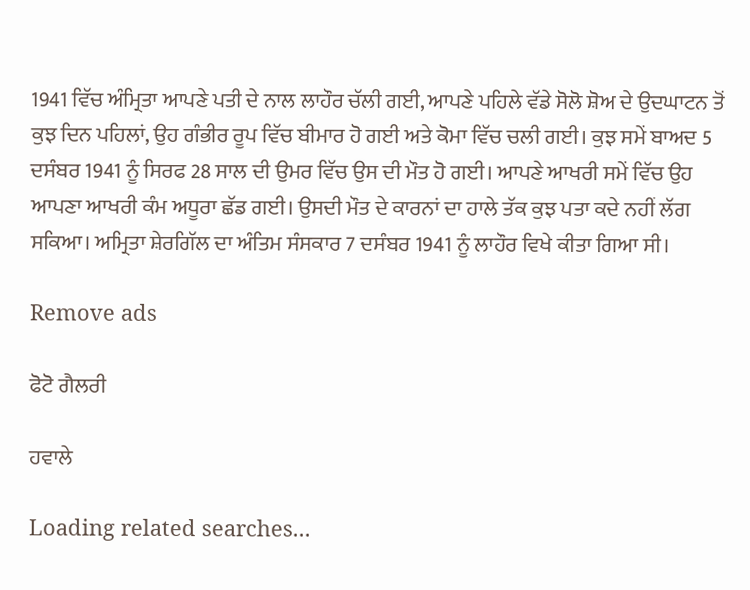1941 ਵਿੱਚ ਅੰਮ੍ਰਿਤਾ ਆਪਣੇ ਪਤੀ ਦੇ ਨਾਲ ਲਾਹੌਰ ਚੱਲੀ ਗਈ, ਆਪਣੇ ਪਹਿਲੇ ਵੱਡੇ ਸੋਲੋ ਸ਼ੋਅ ਦੇ ਉਦਘਾਟਨ ਤੋਂ ਕੁਝ ਦਿਨ ਪਹਿਲਾਂ, ਉਹ ਗੰਭੀਰ ਰੂਪ ਵਿੱਚ ਬੀਮਾਰ ਹੋ ਗਈ ਅਤੇ ਕੋਮਾ ਵਿੱਚ ਚਲੀ ਗਈ। ਕੁਝ ਸਮੇਂ ਬਾਅਦ 5 ਦਸੰਬਰ 1941 ਨੂੰ ਸਿਰਫ 28 ਸਾਲ ਦੀ ਉਮਰ ਵਿੱਚ ਉਸ ਦੀ ਮੌਤ ਹੋ ਗਈ। ਆਪਣੇ ਆਖਰੀ ਸਮੇਂ ਵਿੱਚ ਉਹ ਆਪਣਾ ਆਖਰੀ ਕੰਮ ਅਧੂਰਾ ਛੱਡ ਗਈ। ਉਸਦੀ ਮੌਤ ਦੇ ਕਾਰਨਾਂ ਦਾ ਹਾਲੇ ਤੱਕ ਕੁਝ ਪਤਾ ਕਦੇ ਨਹੀਂ ਲੱਗ ਸਕਿਆ। ਅਮ੍ਰਿਤਾ ਸ਼ੇਰਗਿੱਲ ਦਾ ਅੰਤਿਮ ਸੰਸਕਾਰ 7 ਦਸੰਬਰ 1941 ਨੂੰ ਲਾਹੌਰ ਵਿਖੇ ਕੀਤਾ ਗਿਆ ਸੀ।

Remove ads

ਫੋਟੋ ਗੈਲਰੀ

ਹਵਾਲੇ

Loading related searches...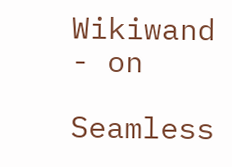Wikiwand - on

Seamless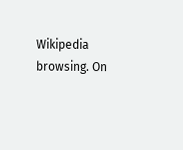Wikipedia browsing. On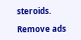steroids.

Remove ads